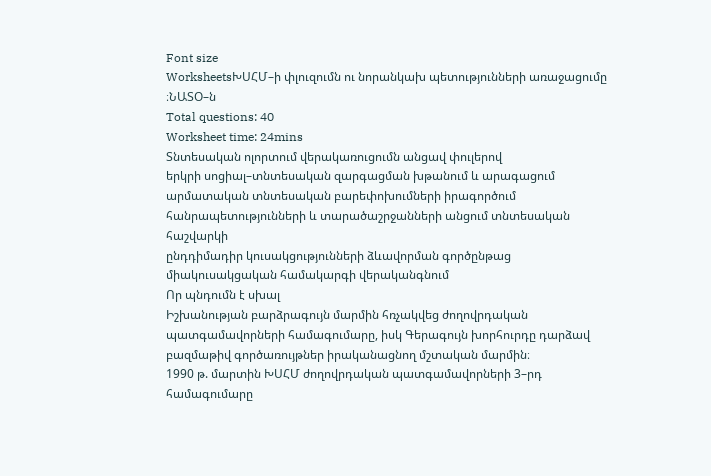Font size
WorksheetsԽՍՀՄ–ի փլուզումն ու նորանկախ պետությունների առաջացումը ։ՆԱՏՕ–ն
Total questions: 40
Worksheet time: 24mins
Տնտեսական ոլորտում վերակառուցումն անցավ փուլերով
երկրի սոցիալ–տնտեսական զարգացման խթանում և արագացում
արմատական տնտեսական բարեփոխումների իրագործում
հանրապետությունների և տարածաշրջանների անցում տնտեսական հաշվարկի
ընդդիմադիր կուսակցությունների ձևավորման գործընթաց
միակուսակցական համակարգի վերականգնում
Որ պնդումն է սխալ
Իշխանության բարձրագույն մարմին հռչակվեց ժողովրդական պատգամավորների համագումարը, իսկ Գերագույն խորհուրդը դարձավ բազմաթիվ գործառույթներ իրականացնող մշտական մարմին։
1990 թ. մարտին ԽՍՀՄ ժողովրդական պատգամավորների 3–րդ համագումարը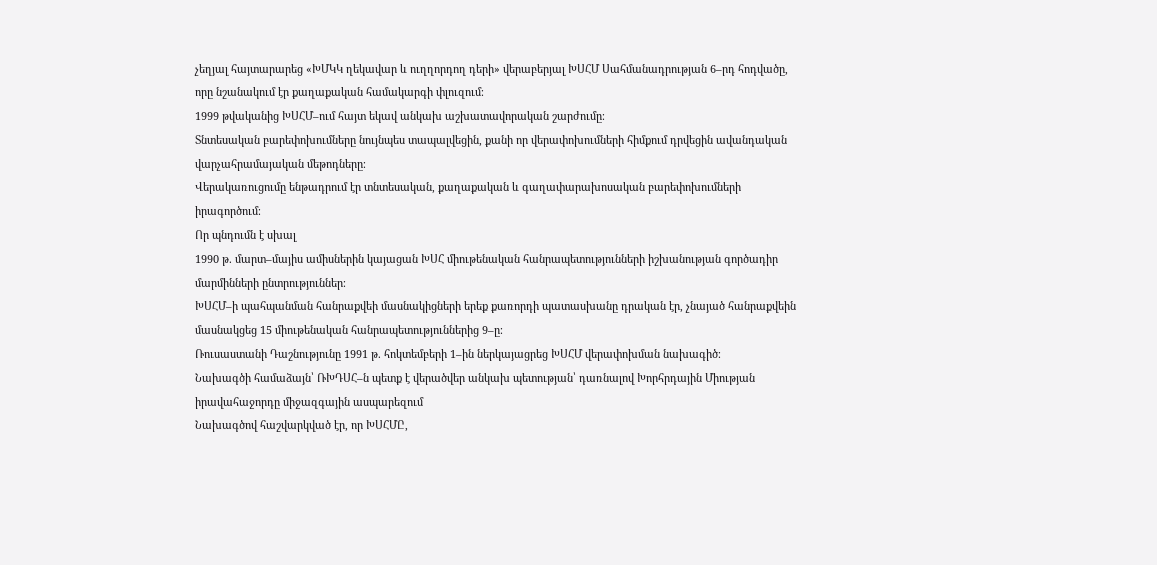չեղյալ հայտարարեց «ԽՄԿԿ ղեկավար և ուղղորդող դերի» վերաբերյալ ԽՍՀՄ Սահմանադրության 6–րդ հոդվածը, որը նշանակում էր քաղաքական համակարգի փլուզում։
1999 թվականից ԽՍՀՄ–ում հայտ եկավ անկախ աշխատավորական շարժումը։
Տնտեսական բարեփոխումները նույնպես տապալվեցին, քանի որ վերափոխումների հիմքում դրվեցին ավանդական վարչահրամայական մեթոդները։
Վերակառուցումը ենթադրում էր տնտեսական, քաղաքական և գաղափարախոսական բարեփոխումների իրագործում։
Որ պնդումն է սխալ
1990 թ. մարտ–մայիս ամիսներին կայացան ԽՍՀ միութենական հանրապետությունների իշխանության գործադիր մարմինների ընտրություններ։
ԽՍՀՄ–ի պահպանման հանրաքվեի մասնակիցների երեք քառորդի պատասխանը դրական էր, չնայած հանրաքվեին մասնակցեց 15 միութենական հանրապետություններից 9–ը։
Ռուսաստանի Դաշնությունը 1991 թ. հոկտեմբերի 1–ին ներկայացրեց ԽՍՀՄ վերափոխման նախագիծ։
Նախագծի համաձայն՝ ՌԽԴՍՀ–ն պետք է վերածվեր անկախ պետության՝ դառնալով Խորհրդային Միության իրավահաջորդը միջազգային ասպարեզում
Նախագծով հաշվարկված էր, որ ԽՍՀՄԸ,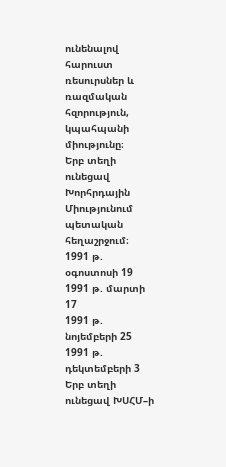ունենալով հարուստ ռեսուրսներ և ռազմական հզորություն, կպահպանի միությունը։
Երբ տեղի ունեցավ Խորհրդային Միությունում պետական հեղաշրջում։
1991 թ. օգոստոսի 19
1991 թ. մարտի 17
1991 թ. նոյեմբերի 25
1991 թ. դեկտեմբերի 3
Երբ տեղի ունեցավ ԽՍՀՄ–ի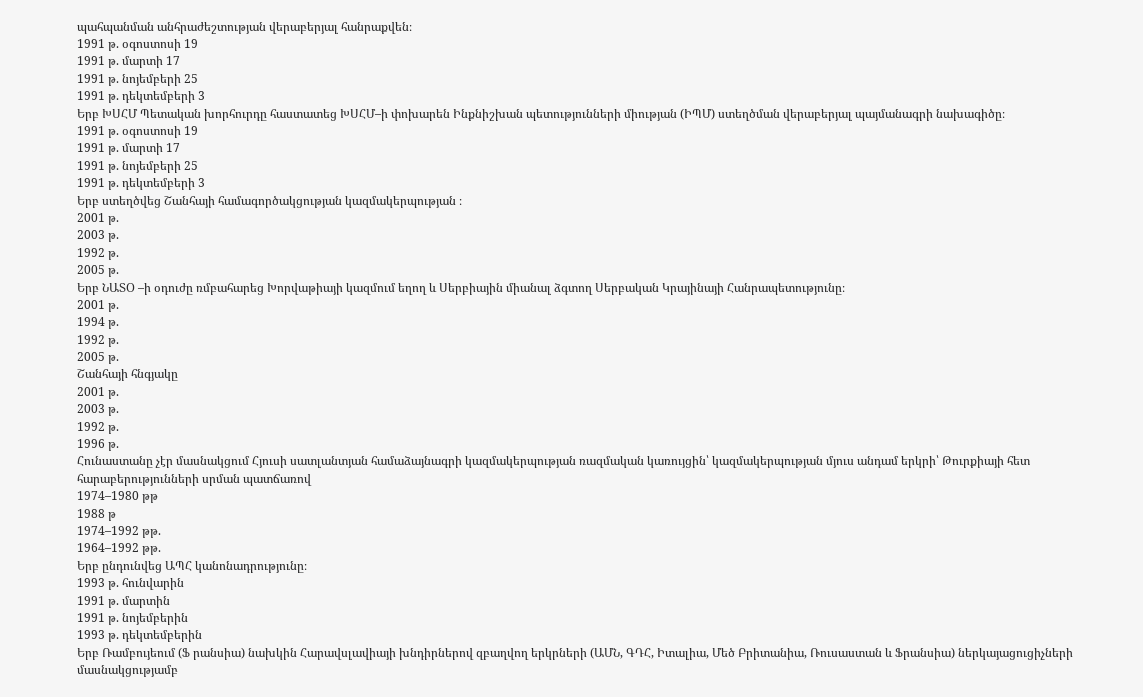պահպանման անհրաժեշտության վերաբերյալ հանրաքվեն։
1991 թ. օգոստոսի 19
1991 թ. մարտի 17
1991 թ. նոյեմբերի 25
1991 թ. դեկտեմբերի 3
Երբ ԽՍՀՄ Պետական խորհուրդը հաստատեց ԽՍՀՄ–ի փոխարեն Ինքնիշխան պետությունների միության (ԻՊՄ) ստեղծման վերաբերյալ պայմանագրի նախագիծը։
1991 թ. օգոստոսի 19
1991 թ. մարտի 17
1991 թ. նոյեմբերի 25
1991 թ. դեկտեմբերի 3
Երբ ստեղծվեց Շանհայի համագործակցության կազմակերպության ։
2001 թ.
2003 թ.
1992 թ.
2005 թ.
Երբ ՆԱՏՕ –ի օդուժը ռմբահարեց Խորվաթիայի կազմում եղող և Սերբիային միանալ ձգտող Սերբական Կրայինայի Հանրապետությունը։
2001 թ.
1994 թ.
1992 թ.
2005 թ.
Շանհայի հնգյակը
2001 թ.
2003 թ.
1992 թ.
1996 թ.
Հունաստանը չէր մասնակցում Հյուսի սատլանտյան համաձայնագրի կազմակերպության ռազմական կառույցին՝ կազմակերպության մյուս անդամ երկրի՝ Թուրքիայի հետ հարաբերությունների սրման պատճառով
1974–1980 թթ
1988 թ
1974–1992 թթ.
1964–1992 թթ.
Երբ ընդունվեց ԱՊՀ կանոնադրությունը։
1993 թ. հունվարին
1991 թ. մարտին
1991 թ. նոյեմբերին
1993 թ. դեկտեմբերին
Երբ Ռամբույեում (Ֆ րանսիա) նախկին Հարավսլավիայի խնդիրներով զբաղվող երկրների (ԱՄՆ, ԳԴՀ, Իտալիա, Մեծ Բրիտանիա, Ռուսաստան և Ֆրանսիա) ներկայացուցիչների մասնակցությամբ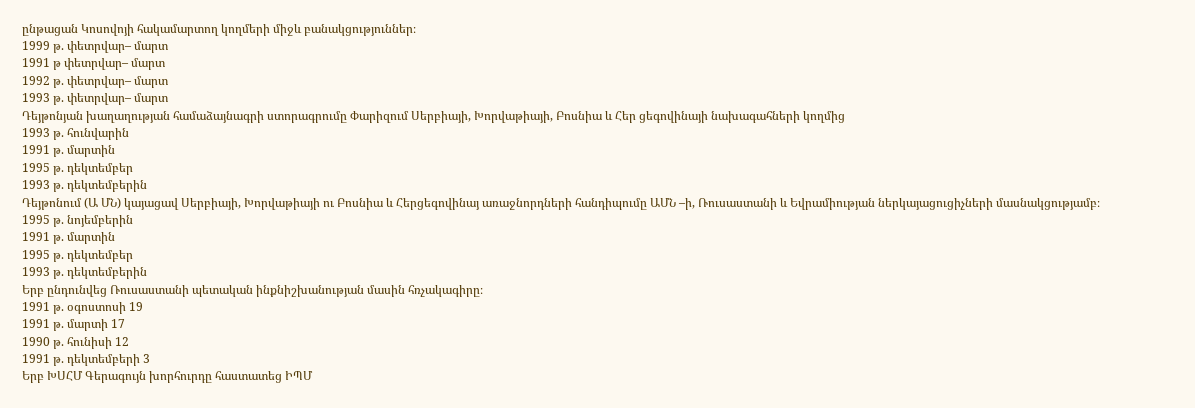ընթացան Կոսովոյի հակամարտող կողմերի միջև բանակցություններ։
1999 թ. փետրվար– մարտ
1991 թ փետրվար– մարտ
1992 թ. փետրվար– մարտ
1993 թ. փետրվար– մարտ
Դեյթոնյան խաղաղության համաձայնագրի ստորագրումը Փարիզում Սերբիայի, Խորվաթիայի, Բոսնիա և Հեր ցեգովինայի նախագահների կողմից
1993 թ. հունվարին
1991 թ. մարտին
1995 թ. դեկտեմբեր
1993 թ. դեկտեմբերին
Դեյթոնում (Ա ՄՆ) կայացավ Սերբիայի, Խորվաթիայի ու Բոսնիա և Հերցեգովինայ առաջնորդների հանդիպումը ԱՄՆ –ի, Ռուսաստանի և Եվրամիության ներկայացուցիչների մասնակցությամբ։
1995 թ. նոյեմբերին
1991 թ. մարտին
1995 թ. դեկտեմբեր
1993 թ. դեկտեմբերին
Երբ ընդունվեց Ռուսաստանի պետական ինքնիշխանության մասին հռչակագիրը։
1991 թ. օգոստոսի 19
1991 թ. մարտի 17
1990 թ. հունիսի 12
1991 թ. դեկտեմբերի 3
Երբ ԽՍՀՄ Գերագույն խորհուրդը հաստատեց ԻՊՄ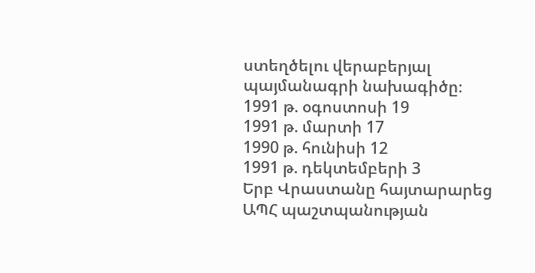ստեղծելու վերաբերյալ պայմանագրի նախագիծը։
1991 թ. օգոստոսի 19
1991 թ. մարտի 17
1990 թ. հունիսի 12
1991 թ. դեկտեմբերի 3
Երբ Վրաստանը հայտարարեց ԱՊՀ պաշտպանության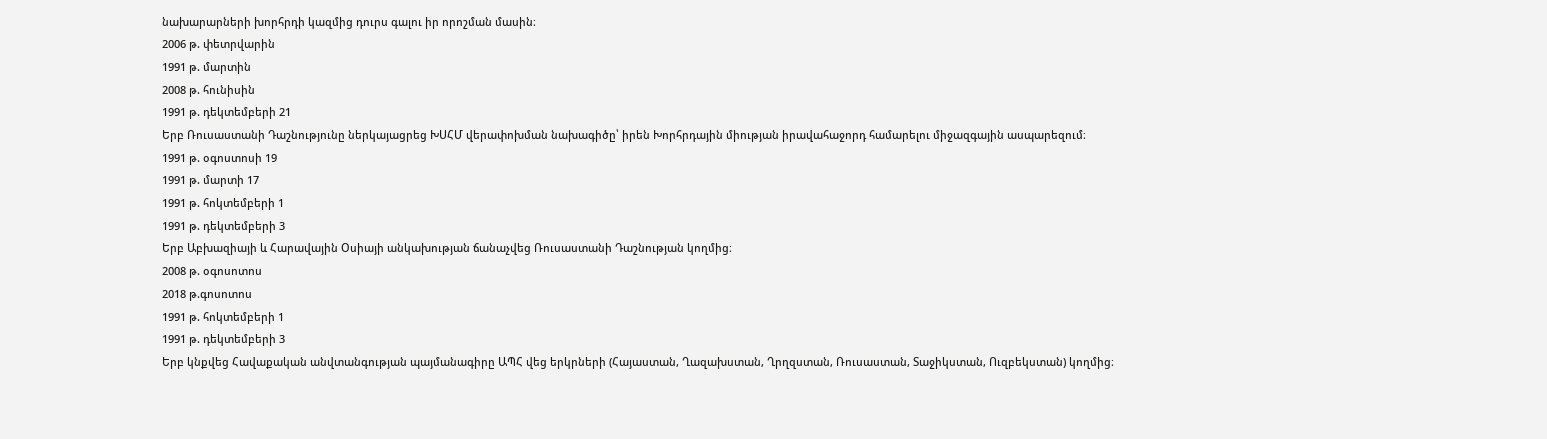նախարարների խորհրդի կազմից դուրս գալու իր որոշման մասին։
2006 թ. փետրվարին
1991 թ. մարտին
2008 թ. հունիսին
1991 թ. դեկտեմբերի 21
Երբ Ռուսաստանի Դաշնությունը ներկայացրեց ԽՍՀՄ վերափոխման նախագիծը՝ իրեն Խորհրդային միության իրավահաջորդ համարելու միջազգային ասպարեզում։
1991 թ. օգոստոսի 19
1991 թ. մարտի 17
1991 թ. հոկտեմբերի 1
1991 թ. դեկտեմբերի 3
Երբ Աբխազիայի և Հարավային Օսիայի անկախության ճանաչվեց Ռուսաստանի Դաշնության կողմից։
2008 թ. օգոսոտոս
2018 թ.գոսոտոս
1991 թ. հոկտեմբերի 1
1991 թ. դեկտեմբերի 3
Երբ կնքվեց Հավաքական անվտանգության պայմանագիրը ԱՊՀ վեց երկրների (Հայաստան, Ղազախստան, Ղրղզստան, Ռուսաստան, Տաջիկստան, Ուզբեկստան) կողմից։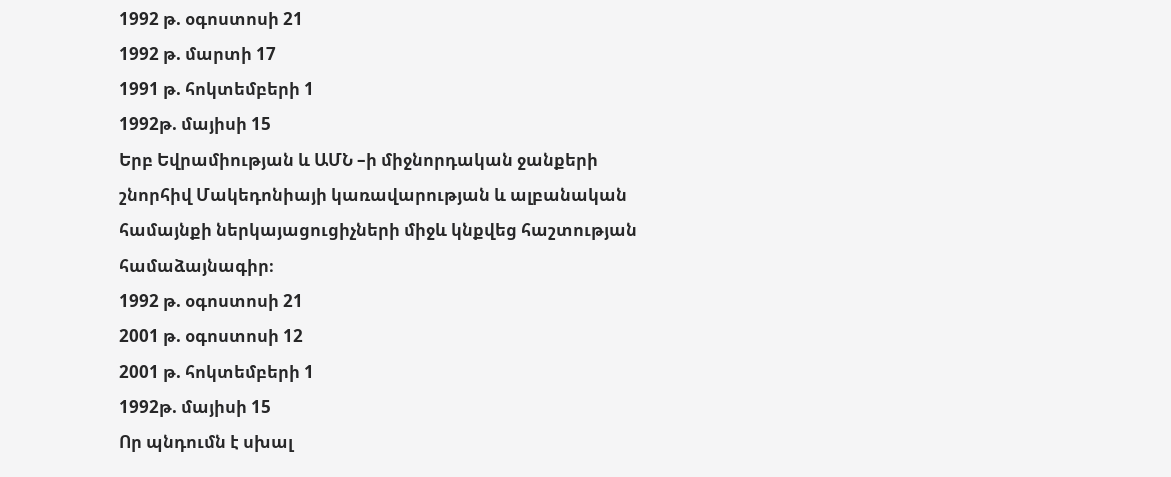1992 թ. օգոստոսի 21
1992 թ. մարտի 17
1991 թ. հոկտեմբերի 1
1992թ. մայիսի 15
Երբ Եվրամիության և ԱՄՆ –ի միջնորդական ջանքերի շնորհիվ Մակեդոնիայի կառավարության և ալբանական համայնքի ներկայացուցիչների միջև կնքվեց հաշտության համաձայնագիր։
1992 թ. օգոստոսի 21
2001 թ. օգոստոսի 12
2001 թ. հոկտեմբերի 1
1992թ. մայիսի 15
Որ պնդումն է սխալ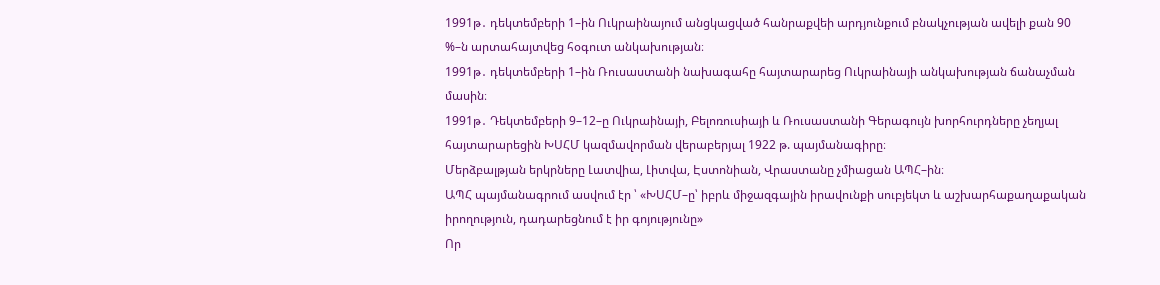1991թ․ դեկտեմբերի 1–ին Ուկրաինայում անցկացված հանրաքվեի արդյունքում բնակչության ավելի քան 90 %–ն արտահայտվեց հօգուտ անկախության։
1991թ․ դեկտեմբերի 1–ին Ռուսաստանի նախագահը հայտարարեց Ուկրաինայի անկախության ճանաչման մասին։
1991թ․ Դեկտեմբերի 9–12–ը Ուկրաինայի, Բելոռուսիայի և Ռուսաստանի Գերագույն խորհուրդները չեղյալ հայտարարեցին ԽՍՀՄ կազմավորման վերաբերյալ 1922 թ. պայմանագիրը։
Մերձբալթյան երկրները Լատվիա, Լիտվա, Էստոնիան, Վրաստանը չմիացան ԱՊՀ–ին։
ԱՊՀ պայմանագրում ասվում էր ՝ «ԽՍՀՄ–ը՝ իբրև միջազգային իրավունքի սուբյեկտ և աշխարհաքաղաքական իրողություն, դադարեցնում է իր գոյությունը»
Որ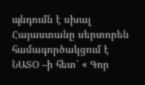պնդումն է սխալ
Հայաստանը սերտորեն համագործակցում է ՆԱՏՕ –ի հետ՝ « Գոր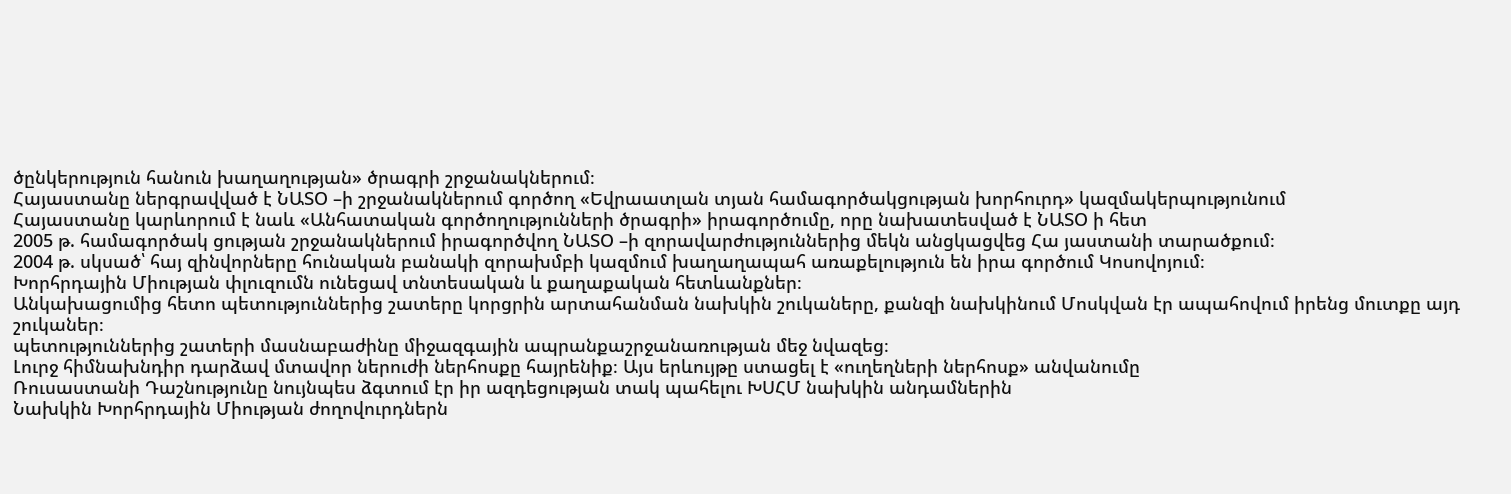ծընկերություն հանուն խաղաղության» ծրագրի շրջանակներում։
Հայաստանը ներգրավված է ՆԱՏՕ –ի շրջանակներում գործող «Եվրաատլան տյան համագործակցության խորհուրդ» կազմակերպությունում
Հայաստանը կարևորում է նաև «Անհատական գործողությունների ծրագրի» իրագործումը, որը նախատեսված է ՆԱՏՕ ի հետ
2005 թ. համագործակ ցության շրջանակներում իրագործվող ՆԱՏՕ –ի զորավարժություններից մեկն անցկացվեց Հա յաստանի տարածքում։
2004 թ. սկսած՝ հայ զինվորները հունական բանակի զորախմբի կազմում խաղաղապահ առաքելություն են իրա գործում Կոսովոյում։
Խորհրդային Միության փլուզումն ունեցավ տնտեսական և քաղաքական հետևանքներ։
Անկախացումից հետո պետություններից շատերը կորցրին արտահանման նախկին շուկաները, քանզի նախկինում Մոսկվան էր ապահովում իրենց մուտքը այդ շուկաներ։
պետություններից շատերի մասնաբաժինը միջազգային ապրանքաշրջանառության մեջ նվազեց։
Լուրջ հիմնախնդիր դարձավ մտավոր ներուժի ներհոսքը հայրենիք։ Այս երևույթը ստացել է «ուղեղների ներհոսք» անվանումը
Ռուսաստանի Դաշնությունը նույնպես ձգտում էր իր ազդեցության տակ պահելու ԽՍՀՄ նախկին անդամներին
Նախկին Խորհրդային Միության ժողովուրդներն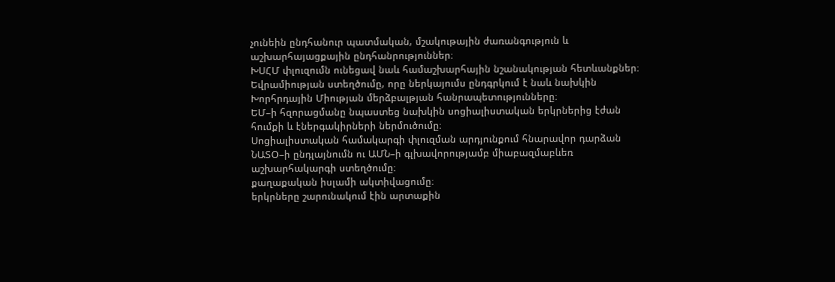չունեին ընդհանուր պատմական, մշակութային ժառանգություն և աշխարհայացքային ընդհանրություններ։
ԽՍՀՄ փլուզումն ունեցավ նաև համաշխարհային նշանակության հետևանքներ։
Եվրամիության ստեղծումը, որը ներկայումս ընդգրկում է նաև նախկին Խորհրդային Միության մերձբալթյան հանրապետությունները։
ԵՄ–ի հզորացմանը նպաստեց նախկին սոցիալիստական երկրներից էժան հումքի և էներգակիրների ներմուծումը։
Սոցիալիստական համակարգի փլուզման արդյունքում հնարավոր դարձան ՆԱՏՕ–ի ընդլայնումն ու ԱՄՆ–ի գլխավորությամբ միաբազմաբևեռ աշխարհակարգի ստեղծումը։
քաղաքական իսլամի ակտիվացումը։
երկրները շարունակում էին արտաքին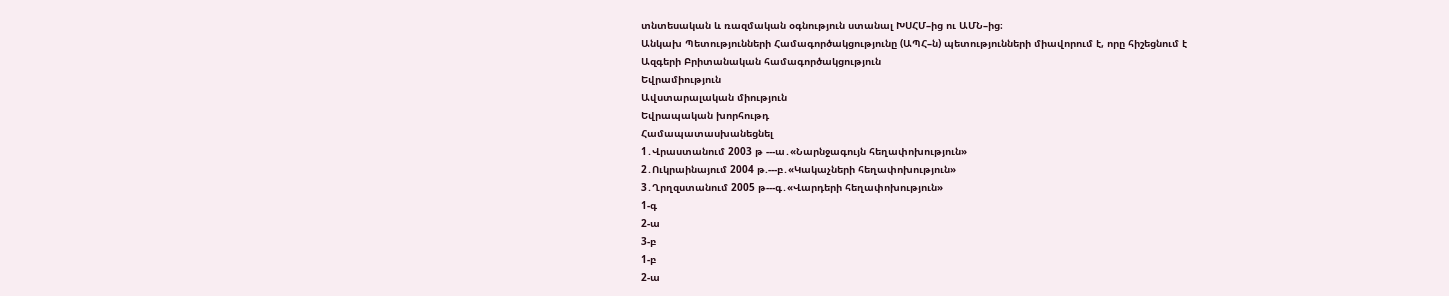տնտեսական և ռազմական օգնություն ստանալ ԽՍՀՄ–ից ու ԱՄՆ–ից։
Անկախ Պետությունների Համագործակցությունը (ԱՊՀ–ն) պետությունների միավորում է, որը հիշեցնում է
Ազգերի Բրիտանական համագործակցություն
Եվրամիություն
Ավստարալական միություն
Եվրապական խորհութդ
Համապատասխանեցնել
1․Վրաստանում 2003 թ ---ա․«Նարնջագույն հեղափոխություն»
2․Ուկրաինայում 2004 թ.---բ․«Կակաչների հեղափոխություն»
3․Ղրղզստանում 2005 թ---գ․«Վարդերի հեղափոխություն»
1-գ
2-ա
3-բ
1-բ
2-ա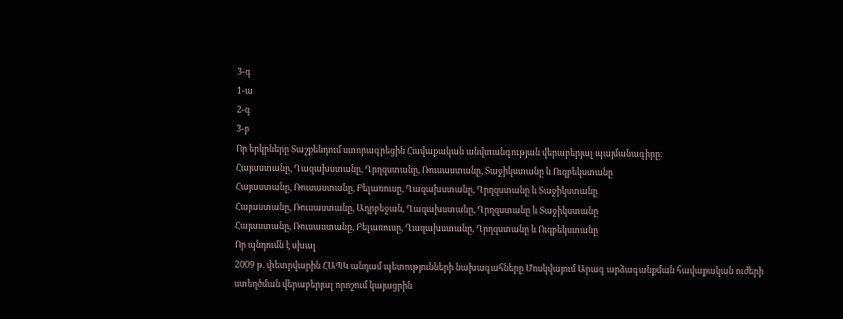3-գ
1-ա
2-գ
3-բ
Որ երկրները Տաշքենդում ստորագրեցին Հավաքական անվտանգության վերաբերյալ պայմանագիրը։
Հայաստանը, Ղազախստանը, Ղրղզստանը, Ռուսաստանը, Տաջիկստանը և Ուզբեկստանը
Հայաստանը, Ռուսաստանը, Բելառուսը, Ղազախստանը, Ղրղզստանը և Տաջիկստանը
Հայաստանը, Ռուսաստանը, Ադրբեջան, Ղազախստանը, Ղրղզստանը և Տաջիկստանը
Հայաստանը, Ռուսաստանը, Բելառուսը, Ղազախստանը, Ղրղզստանը և Ուզբեկստանը
Որ պնդումն է սխալ
2009 թ. փետրվարին ՀԱՊԿ անդամ պետությունների նախագահները Մոսկվայում Արագ արձագանքման հավաքական ուժերի ստեղծման վերաբերյալ որոշում կայացրին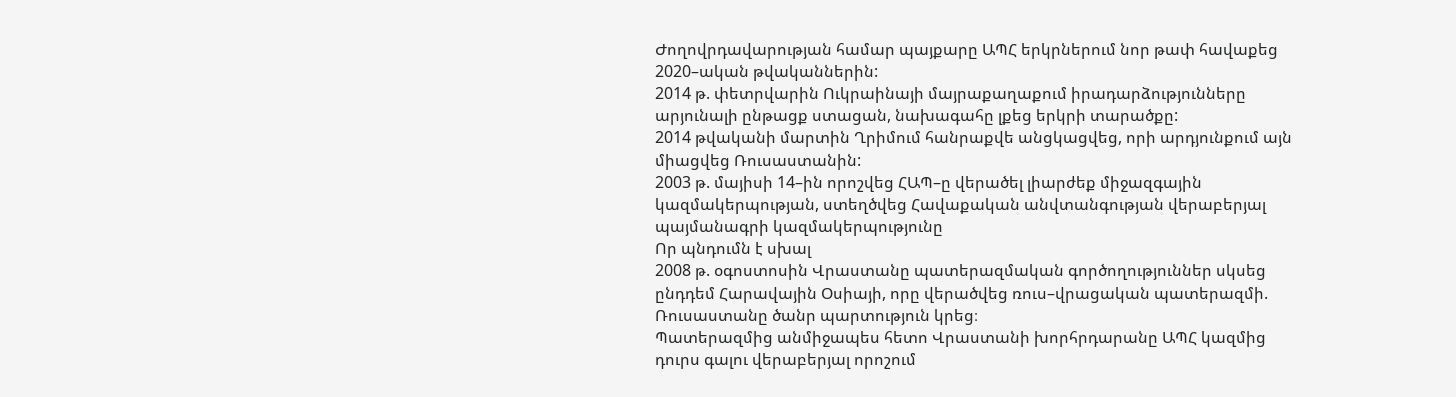Ժողովրդավարության համար պայքարը ԱՊՀ երկրներում նոր թափ հավաքեց 2020–ական թվականներին:
2014 թ. փետրվարին Ուկրաինայի մայրաքաղաքում իրադարձությունները արյունալի ընթացք ստացան, նախագահը լքեց երկրի տարածքը:
2014 թվականի մարտին Ղրիմում հանրաքվե անցկացվեց, որի արդյունքում այն միացվեց Ռուսաստանին:
2003 թ. մայիսի 14–ին որոշվեց ՀԱՊ–ը վերածել լիարժեք միջազգային կազմակերպության, ստեղծվեց Հավաքական անվտանգության վերաբերյալ պայմանագրի կազմակերպությունը
Որ պնդումն է սխալ
2008 թ. օգոստոսին Վրաստանը պատերազմական գործողություններ սկսեց ընդդեմ Հարավային Օսիայի, որը վերածվեց ռուս–վրացական պատերազմի.
Ռուսաստանը ծանր պարտություն կրեց։
Պատերազմից անմիջապես հետո Վրաստանի խորհրդարանը ԱՊՀ կազմից դուրս գալու վերաբերյալ որոշում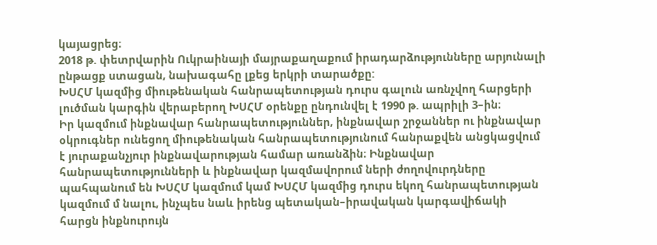կայացրեց։
2018 թ. փետրվարին Ուկրաինայի մայրաքաղաքում իրադարձությունները արյունալի ընթացք ստացան, նախագահը լքեց երկրի տարածքը:
ԽՍՀՄ կազմից միութենական հանրապետության դուրս գալուն առնչվող հարցերի լուծման կարգին վերաբերող ԽՍՀՄ օրենքը ընդունվել է 1990 թ. ապրիլի 3–ին։
Իր կազմում ինքնավար հանրապետություններ, ինքնավար շրջաններ ու ինքնավար օկրուգներ ունեցող միութենական հանրապետությունում հանրաքվեն անցկացվում է յուրաքանչյուր ինքնավարության համար առանձին։ Ինքնավար հանրապետությունների և ինքնավար կազմավորում ների ժողովուրդները պահպանում են ԽՍՀՄ կազմում կամ ԽՍՀՄ կազմից դուրս եկող հանրապետության կազմում մ նալու, ինչպես նաև իրենց պետական–իրավական կարգավիճակի հարցն ինքնուրույն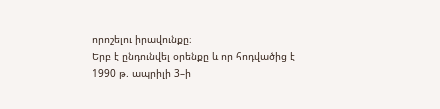որոշելու իրավունքը։
Երբ է ընդունվել օրենքը և որ հոդվածից է
1990 թ. ապրիլի 3–ի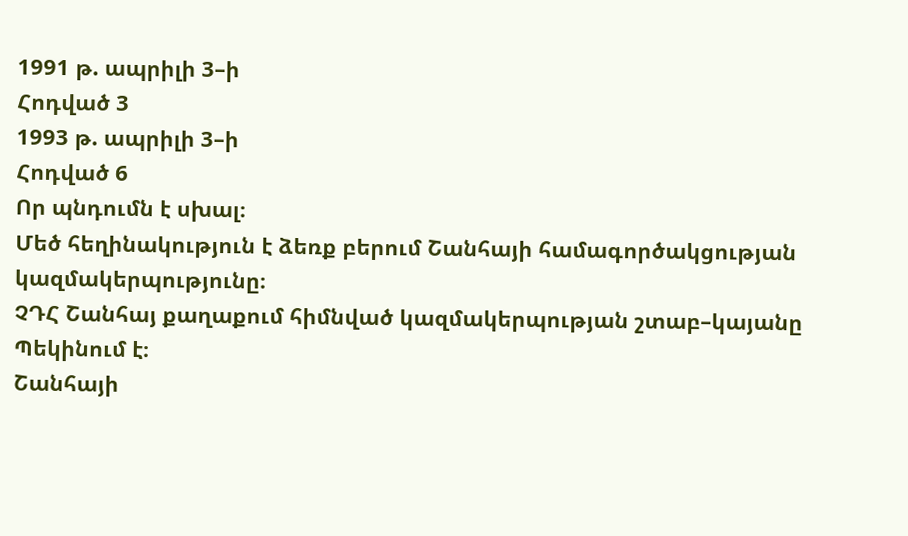1991 թ. ապրիլի 3–ի
Հոդված 3
1993 թ. ապրիլի 3–ի
Հոդված 6
Որ պնդումն է սխալ։
Մեծ հեղինակություն է ձեռք բերում Շանհայի համագործակցության կազմակերպությունը։
ՉԴՀ Շանհայ քաղաքում հիմնված կազմակերպության շտաբ–կայանը Պեկինում է։
Շանհայի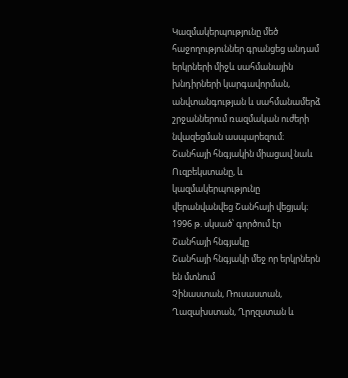Կազմակերպությունը մեծ հաջողություններ գրանցեց անդամ երկրների միջև սահմանային խնդիրների կարգավորման, անվտանգության և սահմանամերձ շրջաններում ռազմական ուժերի նվազեցման ասպարեզում։
Շանհայի հնգյակին միացավ նաև Ուզբեկստանը, և կազմակերպությունը վերանվանվեց Շանհայի վեցյակ։
1996 թ. սկսած՝ գործում էր Շանհայի հնգյակը
Շանհայի հնգյակի մեջ որ երկրներն են մտնում
Չինաստան, Ռուսաստան, Ղազախստան, Ղրղզստան և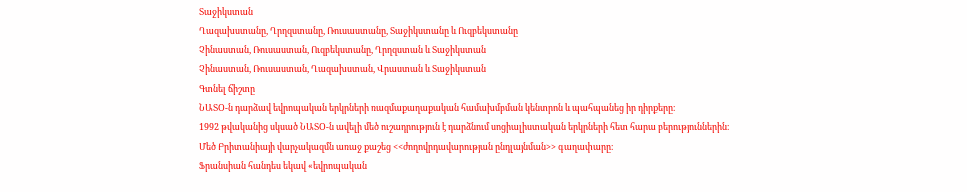Տաջիկստան
Ղազախստանը, Ղրղզստանը, Ռուսաստանը, Տաջիկստանը և Ուզբեկստանը
Չինաստան, Ռուսաստան, Ուզբեկստանը, Ղրղզստան և Տաջիկստան
Չինաստան, Ռուսաստան, Ղազախստան, Վրաստան և Տաջիկստան
Գտնել ճիշտը
ՆԱՏՕ-ն դարձավ եվրոպական երկրների ռազմաքաղաքական համախմբման կենտրոն և պահպանեց իր դիրքերը։
1992 թվականից սկսած ՆԱՏՕ-ն ավելի մեծ ուշադրություն է դարձնում սոցիալիստական երկրների հետ հարա բերություններին։
Մեծ Բրիտանիայի վարչակազմն առաջ քաշեց <<ժողովրդավարության ընդլայնման>> գաղափարը։
Ֆրանսիան հանդես եկավ «եվրոպական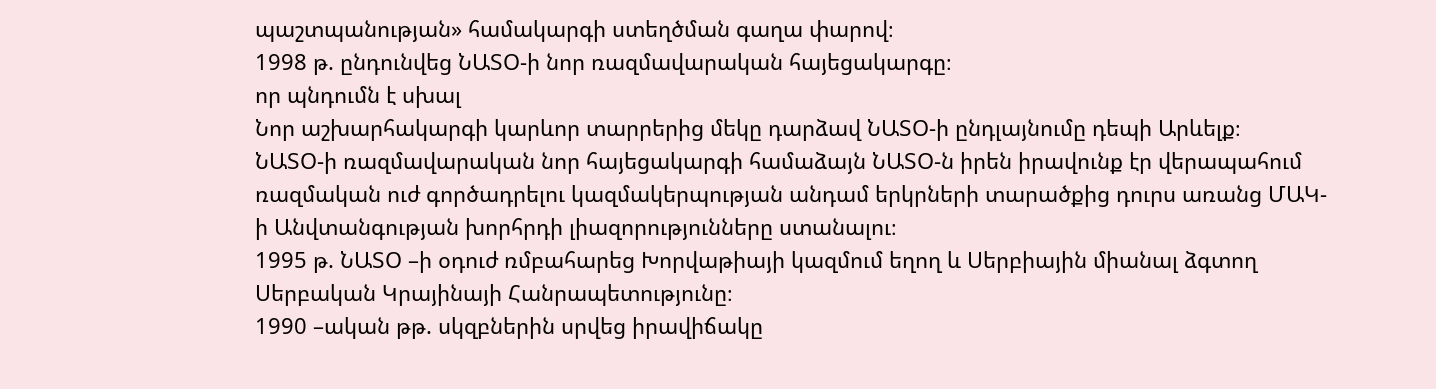պաշտպանության» համակարգի ստեղծման գաղա փարով։
1998 թ. ընդունվեց ՆԱՏՕ-ի նոր ռազմավարական հայեցակարգը։
որ պնդումն է սխալ
Նոր աշխարհակարգի կարևոր տարրերից մեկը դարձավ ՆԱՏՕ-ի ընդլայնումը դեպի Արևելք։
ՆԱՏՕ-ի ռազմավարական նոր հայեցակարգի համաձայն ՆԱՏՕ-ն իրեն իրավունք էր վերապահում ռազմական ուժ գործադրելու կազմակերպության անդամ երկրների տարածքից դուրս առանց ՄԱԿ- ի Անվտանգության խորհրդի լիազորությունները ստանալու։
1995 թ. ՆԱՏՕ –ի օդուժ ռմբահարեց Խորվաթիայի կազմում եղող և Սերբիային միանալ ձգտող Սերբական Կրայինայի Հանրապետությունը։
1990 –ական թթ. սկզբներին սրվեց իրավիճակը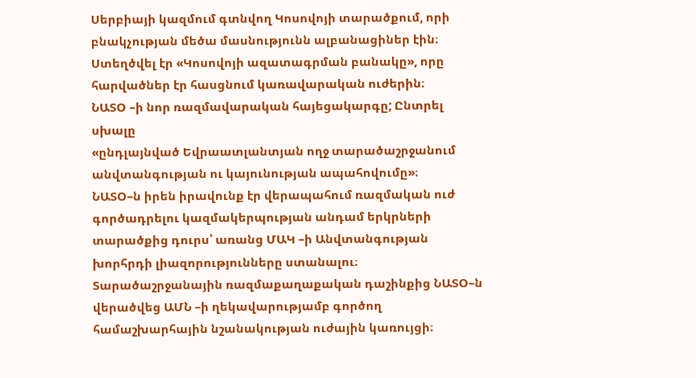Սերբիայի կազմում գտնվող Կոսովոյի տարածքում, որի բնակչության մեծա մասնությունն ալբանացիներ էին։
Ստեղծվել էր «Կոսովոյի ազատագրման բանակը», որը հարվածներ էր հասցնում կառավարական ուժերին։
ՆԱՏՕ –ի նոր ռազմավարական հայեցակարգը; Ընտրել սխալը
«ընդլայնված Եվրաատլանտյան ողջ տարածաշրջանում անվտանգության ու կայունության ապահովումը»։
ՆԱՏՕ–ն իրեն իրավունք էր վերապահում ռազմական ուժ գործադրելու կազմակերպության անդամ երկրների տարածքից դուրս՝ առանց ՄԱԿ –ի Անվտանգության խորհրդի լիազորությունները ստանալու։
Տարածաշրջանային ռազմաքաղաքական դաշինքից ՆԱՏՕ–ն վերածվեց ԱՄՆ –ի ղեկավարությամբ գործող համաշխարհային նշանակության ուժային կառույցի։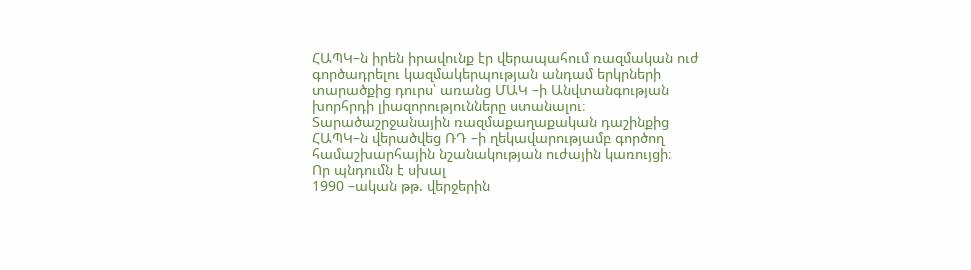ՀԱՊԿ–ն իրեն իրավունք էր վերապահում ռազմական ուժ գործադրելու կազմակերպության անդամ երկրների տարածքից դուրս՝ առանց ՄԱԿ –ի Անվտանգության խորհրդի լիազորությունները ստանալու։
Տարածաշրջանային ռազմաքաղաքական դաշինքից ՀԱՊԿ–ն վերածվեց ՌԴ –ի ղեկավարությամբ գործող համաշխարհային նշանակության ուժային կառույցի։
Որ պնդումն է սխալ
1990 –ական թթ. վերջերին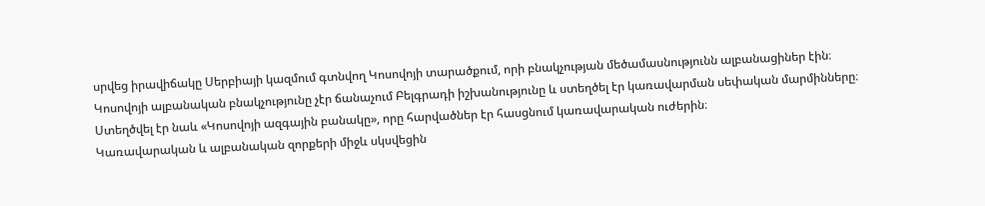սրվեց իրավիճակը Սերբիայի կազմում գտնվող Կոսովոյի տարածքում, որի բնակչության մեծամասնությունն ալբանացիներ էին։
Կոսովոյի ալբանական բնակչությունը չէր ճանաչում Բելգրադի իշխանությունը և ստեղծել էր կառավարման սեփական մարմինները։
Ստեղծվել էր նաև «Կոսովոյի ազգային բանակը», որը հարվածներ էր հասցնում կառավարական ուժերին։
Կառավարական և ալբանական զորքերի միջև սկսվեցին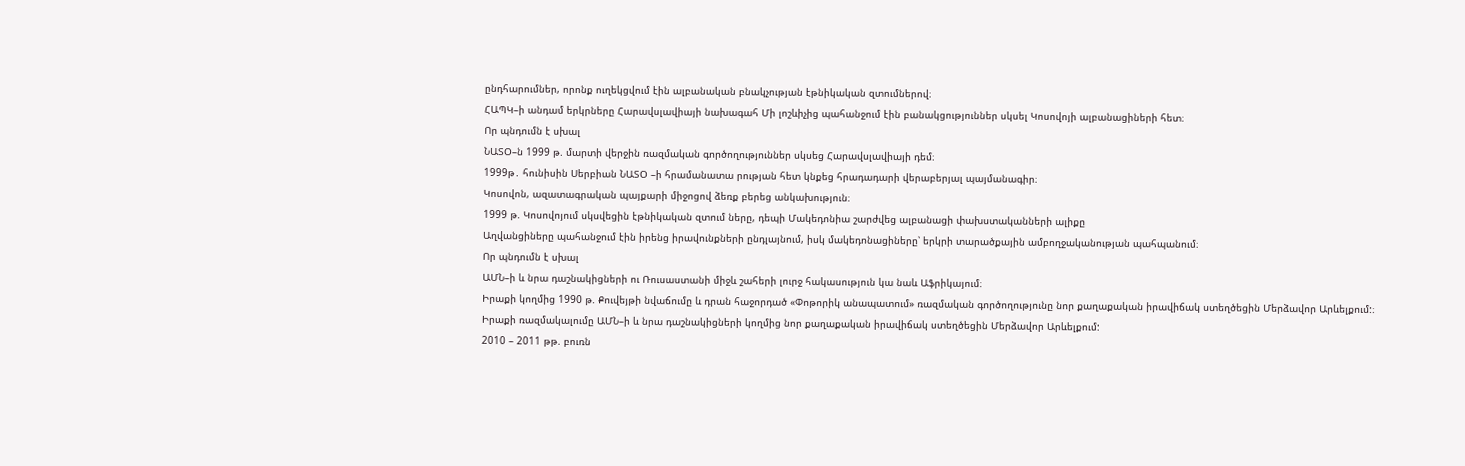ընդհարումներ, որոնք ուղեկցվում էին ալբանական բնակչության էթնիկական զտումներով։
ՀԱՊԿ–ի անդամ երկրները Հարավսլավիայի նախագահ Մի լոշևիչից պահանջում էին բանակցություններ սկսել Կոսովոյի ալբանացիների հետ։
Որ պնդումն է սխալ
ՆԱՏՕ–ն 1999 թ. մարտի վերջին ռազմական գործողություններ սկսեց Հարավսլավիայի դեմ։
1999թ․ հունիսին Սերբիան ՆԱՏՕ –ի հրամանատա րության հետ կնքեց հրադադարի վերաբերյալ պայմանագիր։
Կոսովոն, ազատագրական պայքարի միջոցով ձեռք բերեց անկախություն։
1999 թ. Կոսովոյում սկսվեցին էթնիկական զտում ները, դեպի Մակեդոնիա շարժվեց ալբանացի փախստականների ալիքը
Աղվանցիները պահանջում էին իրենց իրավունքների ընդլայնում, իսկ մակեդոնացիները՝ երկրի տարածքային ամբողջականության պահպանում։
Որ պնդումն է սխալ
ԱՄՆ–ի և նրա դաշնակիցների ու Ռուսաստանի միջև շահերի լուրջ հակասություն կա նաև Աֆրիկայում։
Իրաքի կողմից 1990 թ. Քուվեյթի նվաճումը և դրան հաջորդած «Փոթորիկ անապատում» ռազմական գործողությունը նոր քաղաքական իրավիճակ ստեղծեցին Մերձավոր Արևելքում:։
Իրաքի ռազմակալումը ԱՄՆ–ի և նրա դաշնակիցների կողմից նոր քաղաքական իրավիճակ ստեղծեցին Մերձավոր Արևելքում:
2010 – 2011 թթ. բուռն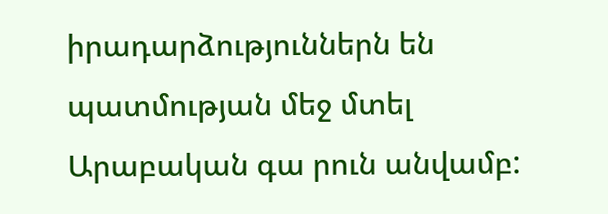իրադարձություններն են պատմության մեջ մտել Արաբական գա րուն անվամբ: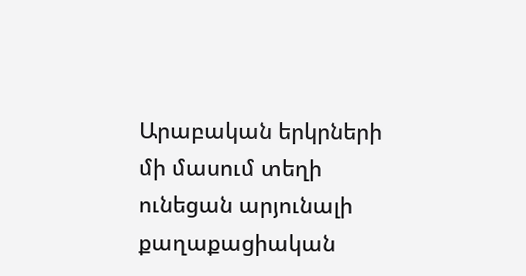Արաբական երկրների մի մասում տեղի ունեցան արյունալի քաղաքացիական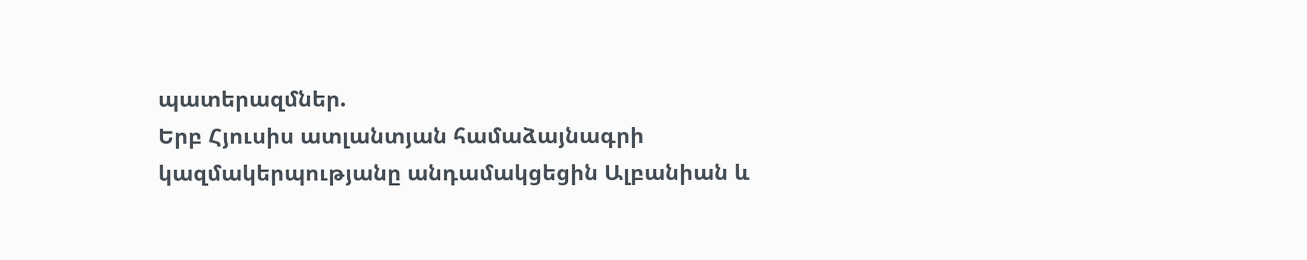պատերազմներ.
Երբ Հյուսիս ատլանտյան համաձայնագրի կազմակերպությանը անդամակցեցին Ալբանիան և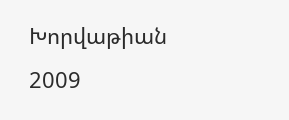Խորվաթիան
2009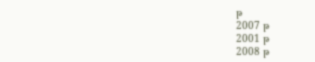թ
2007 թ
2001 թ
2008 թ